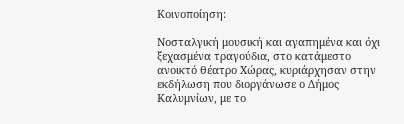Κοινοποίηση:

Νοσταλγική μουσική και αγαπημένα και όχι ξεχασμένα τραγούδια, στο κατάμεστο ανοικτό θέατρο Χώρας, κυριάρχησαν στην εκδήλωση που διοργάνωσε ο Δήμος Καλυμνίων, με το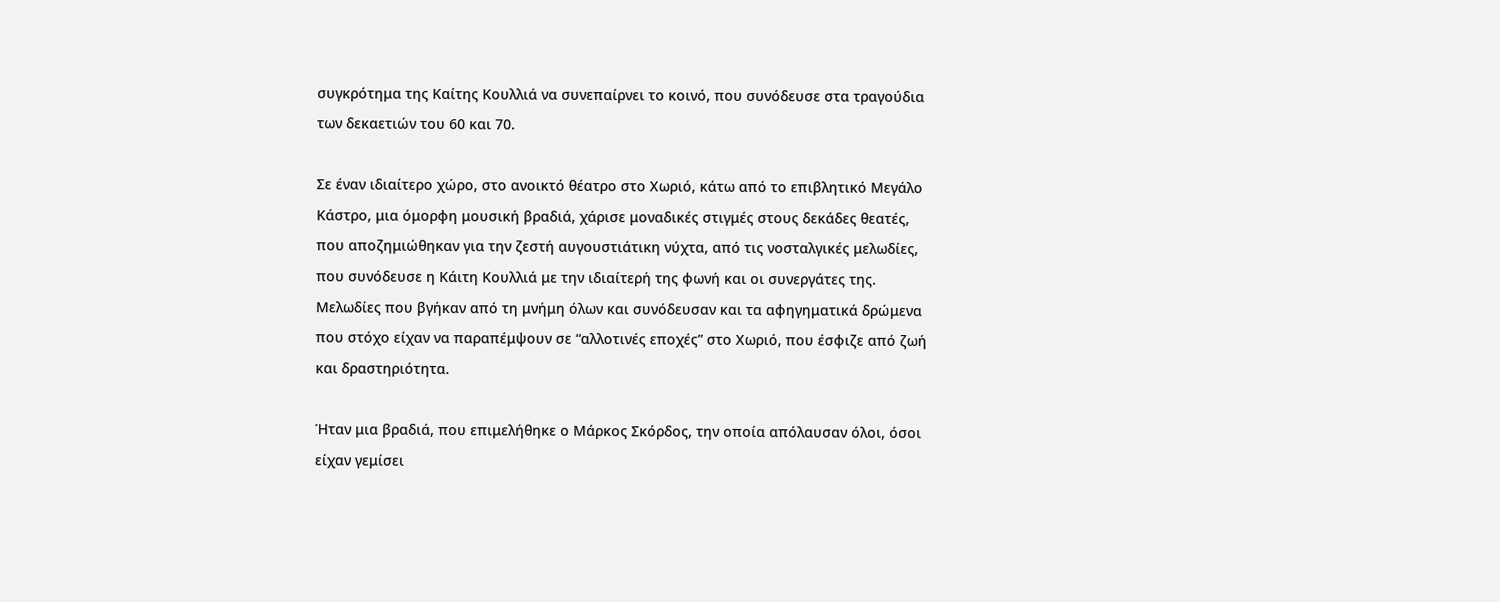συγκρότημα της Καίτης Κουλλιά να συνεπαίρνει το κοινό, που συνόδευσε στα τραγούδια των δεκαετιών του 60 και 70.

Σε έναν ιδιαίτερο χώρο, στο ανοικτό θέατρο στο Χωριό, κάτω από το επιβλητικό Μεγάλο Κάστρο, μια όμορφη μουσική βραδιά, χάρισε μοναδικές στιγμές στους δεκάδες θεατές, που αποζημιώθηκαν για την ζεστή αυγουστιάτικη νύχτα, από τις νοσταλγικές μελωδίες, που συνόδευσε η Κάιτη Κουλλιά με την ιδιαίτερή της φωνή και οι συνεργάτες της. Μελωδίες που βγήκαν από τη μνήμη όλων και συνόδευσαν και τα αφηγηματικά δρώμενα που στόχο είχαν να παραπέμψουν σε “αλλοτινές εποχές” στο Χωριό, που έσφιζε από ζωή και δραστηριότητα.

Ήταν μια βραδιά, που επιμελήθηκε ο Μάρκος Σκόρδος, την οποία απόλαυσαν όλοι, όσοι είχαν γεμίσει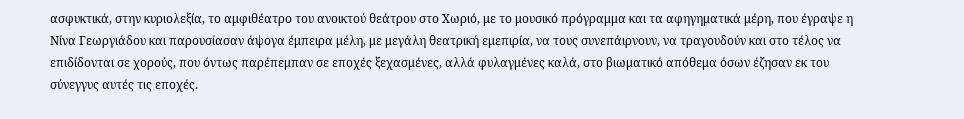ασφυκτικά, στην κυριολεξία, το αμφιθέατρο του ανοικτού θεάτρου στο Χωριό, με το μουσικό πρόγραμμα και τα αφηγηματικά μέρη, που έγραψε η Νίνα Γεωργιάδου και παρουσίασαν άψογα έμπειρα μέλη, με μεγάλη θεατρική εμεπιρία, να τους συνεπάιρνουν, να τραγουδούν και στο τέλος να επιδίδονται σε χορούς, που όντως παρέπεμπαν σε εποχές ξεχασμένες, αλλά φυλαγμένες καλά, στο βιωματικό απόθεμα όσων έζησαν εκ του σύνεγγυς αυτές τις εποχές.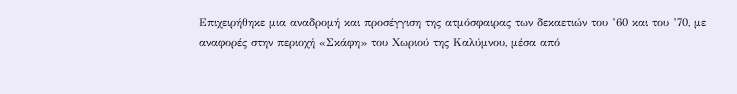Επιχειρήθηκε μια αναδρομή και προσέγγιση της ατμόσφαιρας των δεκαετιών του ’60 και του ’70, με αναφορές στην περιοχή «Σκάφη» του Χωριού της Καλύμνου, μέσα από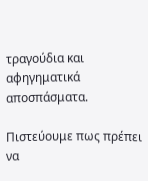τραγούδια και αφηγηματικά αποσπάσματα.

Πιστεύουμε πως πρέπει να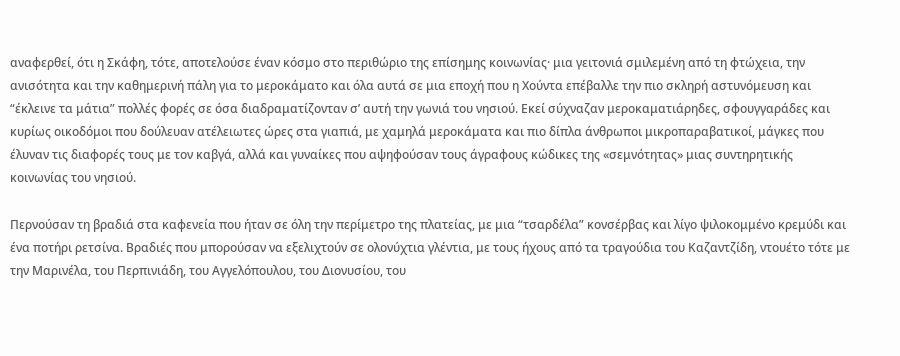αναφερθεί, ότι η Σκάφη, τότε, αποτελούσε έναν κόσμο στο περιθώριο της επίσημης κοινωνίας· μια γειτονιά σμιλεμένη από τη φτώχεια, την ανισότητα και την καθημερινή πάλη για το μεροκάματο και όλα αυτά σε μια εποχή που η Χούντα επέβαλλε την πιο σκληρή αστυνόμευση και “έκλεινε τα μάτια” πολλές φορές σε όσα διαδραματίζονταν σ’ αυτή την γωνιά του νησιού. Εκεί σύχναζαν μεροκαματιάρηδες, σφουγγαράδες και κυρίως οικοδόμοι που δούλευαν ατέλειωτες ώρες στα γιαπιά, με χαμηλά μεροκάματα και πιο δίπλα άνθρωποι μικροπαραβατικοί, μάγκες που έλυναν τις διαφορές τους με τον καβγά, αλλά και γυναίκες που αψηφούσαν τους άγραφους κώδικες της «σεμνότητας» μιας συντηρητικής κοινωνίας του νησιού.

Περνούσαν τη βραδιά στα καφενεία που ήταν σε όλη την περίμετρο της πλατείας, με μια “τσαρδέλα” κονσέρβας και λίγο ψιλοκομμένο κρεμύδι και ένα ποτήρι ρετσίνα. Βραδιές που μπορούσαν να εξελιχτούν σε ολονύχτια γλέντια, με τους ήχους από τα τραγούδια του Καζαντζίδη, ντουέτο τότε με την Μαρινέλα, του Περπινιάδη, του Αγγελόπουλου, του Διονυσίου, του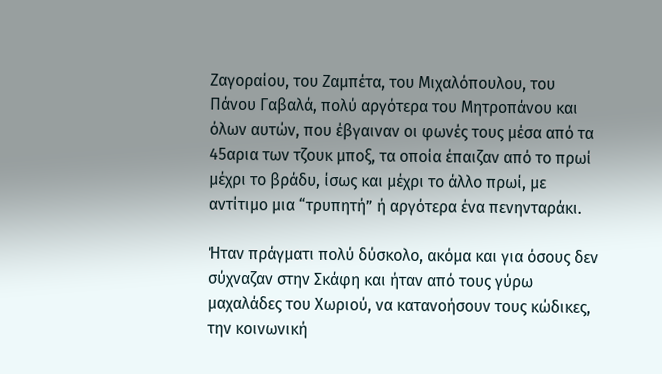Ζαγοραίου, του Ζαμπέτα, του Μιχαλόπουλου, του Πάνου Γαβαλά, πολύ αργότερα του Μητροπάνου και όλων αυτών, που έβγαιναν οι φωνές τους μέσα από τα 45αρια των τζουκ μποξ, τα οποία έπαιζαν από το πρωί μέχρι το βράδυ, ίσως και μέχρι το άλλο πρωί, με αντίτιμο μια “τρυπητή” ή αργότερα ένα πενηνταράκι.

Ήταν πράγματι πολύ δύσκολο, ακόμα και για όσους δεν σύχναζαν στην Σκάφη και ήταν από τους γύρω μαχαλάδες του Χωριού, να κατανοήσουν τους κώδικες, την κοινωνική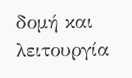δομή και λειτουργία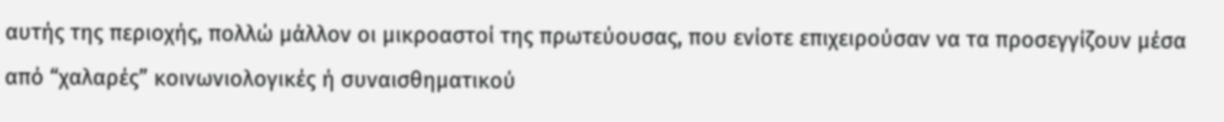αυτής της περιοχής, πολλώ μάλλον οι μικροαστοί της πρωτεύουσας, που ενίοτε επιχειρούσαν να τα προσεγγίζουν μέσα από “χαλαρές” κοινωνιολογικές ή συναισθηματικού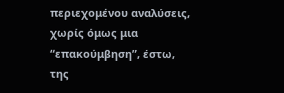περιεχομένου αναλύσεις, χωρίς όμως μια “επακούμβηση”, έστω, της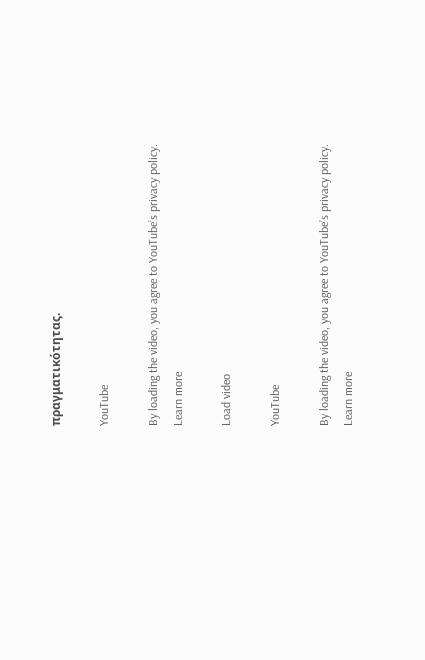πραγματικότητας.

YouTube

By loading the video, you agree to YouTube’s privacy policy.
Learn more

Load video

YouTube

By loading the video, you agree to YouTube’s privacy policy.
Learn more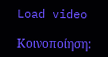Load video

Κοινοποίηση: